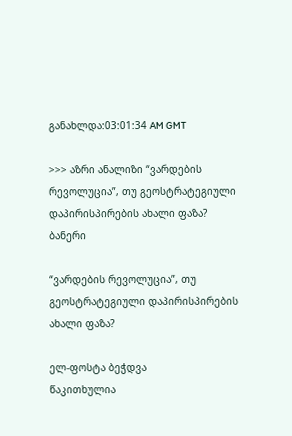განახლდა:03:01:34 AM GMT

>>> აზრი ანალიზი “ვარდების რევოლუცია”, თუ გეოსტრატეგიული დაპირისპირების ახალი ფაზა?
ბანერი

“ვარდების რევოლუცია”, თუ გეოსტრატეგიული დაპირისპირების ახალი ფაზა?

ელ-ფოსტა ბეჭდვა
წაკითხულია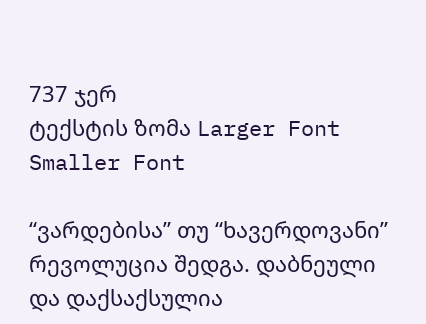737 ჯერ
ტექსტის ზომა Larger Font Smaller Font

“ვარდებისა” თუ “ხავერდოვანი” რევოლუცია შედგა. დაბნეული და დაქსაქსულია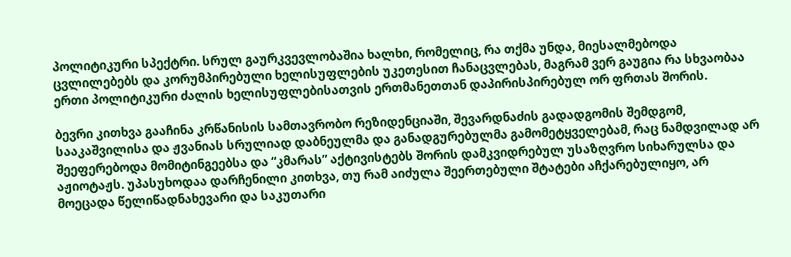პოლიტიკური სპექტრი. სრულ გაურკვევლობაშია ხალხი, რომელიც, რა თქმა უნდა, მიესალმებოდა ცვლილებებს და კორუმპირებული ხელისუფლების უკეთესით ჩანაცვლებას, მაგრამ ვერ გაუგია რა სხვაობაა ერთი პოლიტიკური ძალის ხელისუფლებისათვის ერთმანეთთან დაპირისპირებულ ორ ფრთას შორის.

ბევრი კითხვა გააჩინა კრწანისის სამთავრობო რეზიდენციაში, შევარდნაძის გადადგომის შემდგომ, სააკაშვილისა და ჟვანიას სრულიად დაბნეულმა და განადგურებულმა გამომეტყველებამ, რაც ნამდვილად არ შეეფერებოდა მომიტინგეებსა და “კმარას” აქტივისტებს შორის დამკვიდრებულ უსაზღვრო სიხარულსა და აჟიოტაჟს. უპასუხოდაა დარჩენილი კითხვა, თუ რამ აიძულა შეერთებული შტატები აჩქარებულიყო, არ მოეცადა წელიწადნახევარი და საკუთარი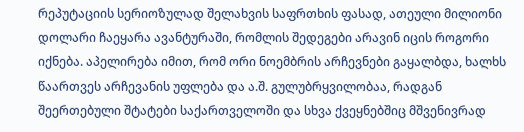რეპუტაციის სერიოზულად შელახვის საფრთხის ფასად, ათეული მილიონი დოლარი ჩაეყარა ავანტურაში, რომლის შედეგები არავინ იცის როგორი იქნება. აპელირება იმით, რომ ორი ნოემბრის არჩევნები გაყალბდა, ხალხს წაართვეს არჩევანის უფლება და ა.შ. გულუბრყვილობაა, რადგან შეერთებული შტატები საქართველოში და სხვა ქვეყნებშიც მშვენივრად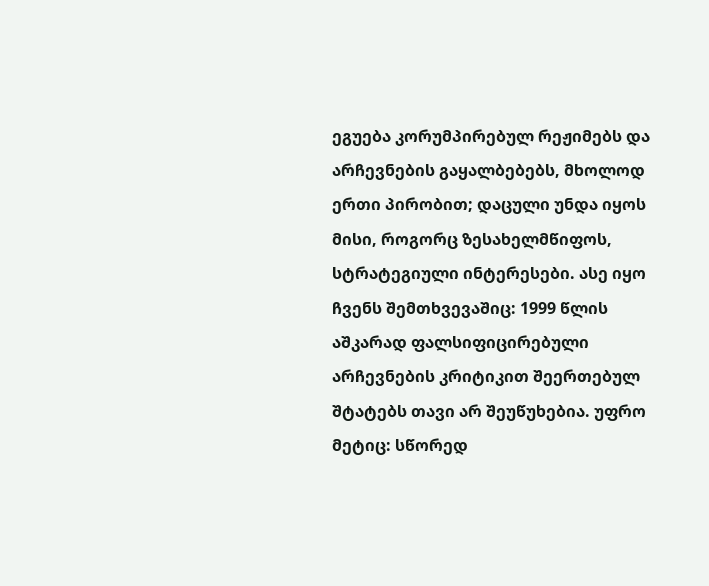ეგუება კორუმპირებულ რეჟიმებს და არჩევნების გაყალბებებს, მხოლოდ ერთი პირობით; დაცული უნდა იყოს მისი, როგორც ზესახელმწიფოს, სტრატეგიული ინტერესები. ასე იყო ჩვენს შემთხვევაშიც: 1999 წლის აშკარად ფალსიფიცირებული არჩევნების კრიტიკით შეერთებულ შტატებს თავი არ შეუწუხებია. უფრო მეტიც: სწორედ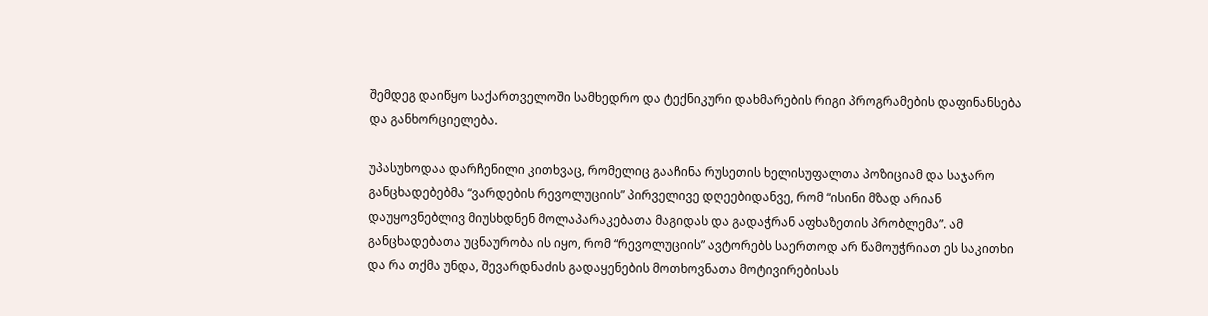შემდეგ დაიწყო საქართველოში სამხედრო და ტექნიკური დახმარების რიგი პროგრამების დაფინანსება და განხორციელება.

უპასუხოდაა დარჩენილი კითხვაც, რომელიც გააჩინა რუსეთის ხელისუფალთა პოზიციამ და საჯარო განცხადებებმა “ვარდების რევოლუციის” პირველივე დღეებიდანვე, რომ “ისინი მზად არიან დაუყოვნებლივ მიუსხდნენ მოლაპარაკებათა მაგიდას და გადაჭრან აფხაზეთის პრობლემა”. ამ განცხადებათა უცნაურობა ის იყო, რომ “რევოლუციის” ავტორებს საერთოდ არ წამოუჭრიათ ეს საკითხი და რა თქმა უნდა, შევარდნაძის გადაყენების მოთხოვნათა მოტივირებისას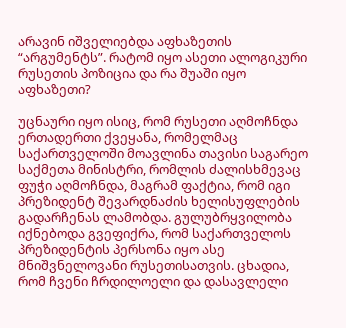არავინ იშველიებდა აფხაზეთის “არგუმენტს”. რატომ იყო ასეთი ალოგიკური რუსეთის პოზიცია და რა შუაში იყო აფხაზეთი?

უცნაური იყო ისიც, რომ რუსეთი აღმოჩნდა ერთადერთი ქვეყანა, რომელმაც საქართველოში მოავლინა თავისი საგარეო საქმეთა მინისტრი, რომლის ძალისხმევაც ფუჭი აღმოჩნდა, მაგრამ ფაქტია, რომ იგი პრეზიდენტ შევარდნაძის ხელისუფლების გადარჩენას ლამობდა. გულუბრყვილობა იქნებოდა გვეფიქრა, რომ საქართველოს პრეზიდენტის პერსონა იყო ასე მნიშვნელოვანი რუსეთისათვის. ცხადია, რომ ჩვენი ჩრდილოელი და დასავლელი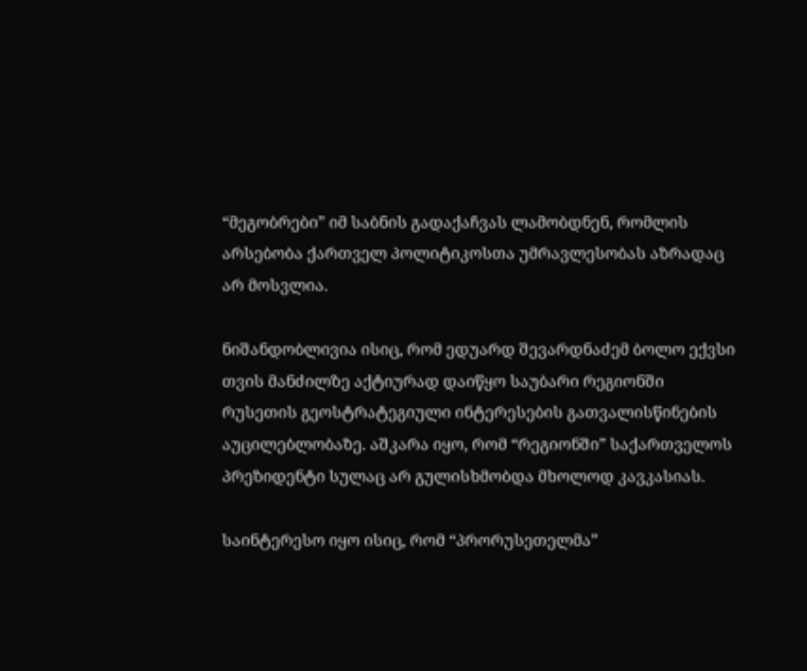“მეგობრები” იმ საბნის გადაქაჩვას ლამობდნენ, რომლის არსებობა ქართველ პოლიტიკოსთა უმრავლესობას აზრადაც არ მოსვლია.

ნიშანდობლივია ისიც, რომ ედუარდ შევარდნაძემ ბოლო ექვსი თვის მანძილზე აქტიურად დაიწყო საუბარი რეგიონში რუსეთის გეოსტრატეგიული ინტერესების გათვალისწინების აუცილებლობაზე. აშკარა იყო, რომ “რეგიონში” საქართველოს პრეზიდენტი სულაც არ გულისხმობდა მხოლოდ კავკასიას.

საინტერესო იყო ისიც, რომ “პრორუსეთელმა”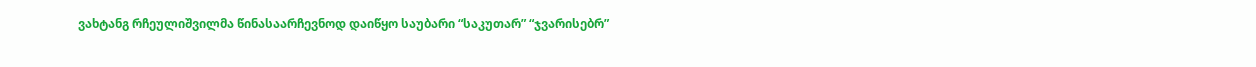ვახტანგ რჩეულიშვილმა წინასაარჩევნოდ დაიწყო საუბარი “საკუთარ” “ჯვარისებრ”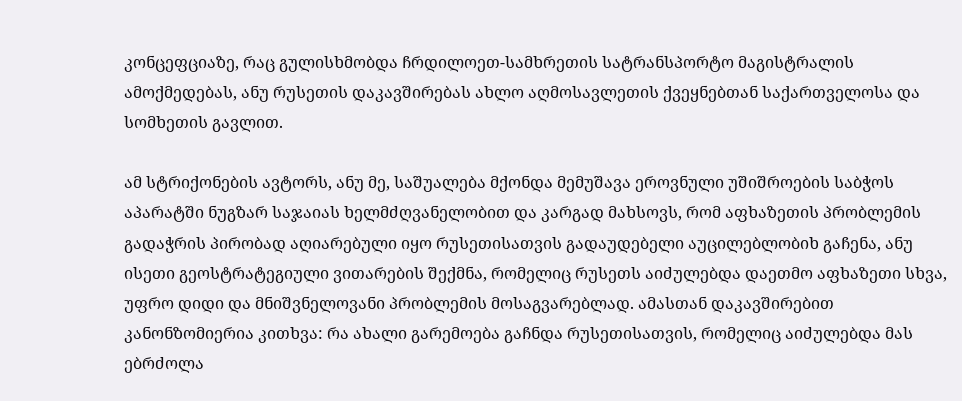კონცეფციაზე, რაც გულისხმობდა ჩრდილოეთ-სამხრეთის სატრანსპორტო მაგისტრალის ამოქმედებას, ანუ რუსეთის დაკავშირებას ახლო აღმოსავლეთის ქვეყნებთან საქართველოსა და სომხეთის გავლით.

ამ სტრიქონების ავტორს, ანუ მე, საშუალება მქონდა მემუშავა ეროვნული უშიშროების საბჭოს აპარატში ნუგზარ საჯაიას ხელმძღვანელობით და კარგად მახსოვს, რომ აფხაზეთის პრობლემის გადაჭრის პირობად აღიარებული იყო რუსეთისათვის გადაუდებელი აუცილებლობიხ გაჩენა, ანუ ისეთი გეოსტრატეგიული ვითარების შექმნა, რომელიც რუსეთს აიძულებდა დაეთმო აფხაზეთი სხვა, უფრო დიდი და მნიშვნელოვანი პრობლემის მოსაგვარებლად. ამასთან დაკავშირებით კანონზომიერია კითხვა: რა ახალი გარემოება გაჩნდა რუსეთისათვის, რომელიც აიძულებდა მას ებრძოლა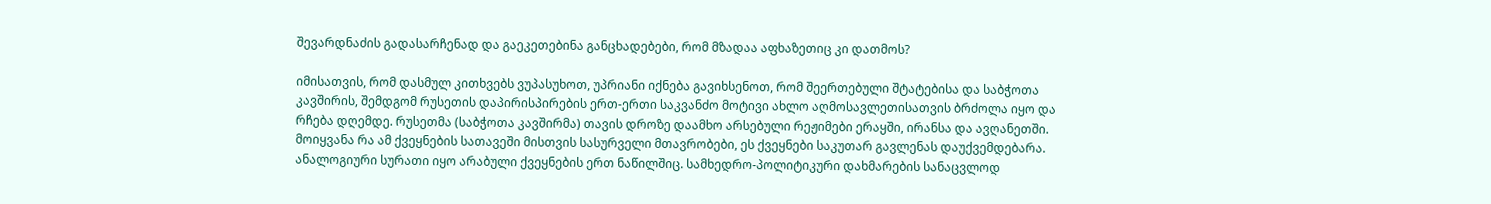შევარდნაძის გადასარჩენად და გაეკეთებინა განცხადებები, რომ მზადაა აფხაზეთიც კი დათმოს?

იმისათვის, რომ დასმულ კითხვებს ვუპასუხოთ, უპრიანი იქნება გავიხსენოთ, რომ შეერთებული შტატებისა და საბჭოთა კავშირის, შემდგომ რუსეთის დაპირისპირების ერთ-ერთი საკვანძო მოტივი ახლო აღმოსავლეთისათვის ბრძოლა იყო და რჩება დღემდე. რუსეთმა (საბჭოთა კავშირმა) თავის დროზე დაამხო არსებული რეჟიმები ერაყში, ირანსა და ავღანეთში. მოიყვანა რა ამ ქვეყნების სათავეში მისთვის სასურველი მთავრობები, ეს ქვეყნები საკუთარ გავლენას დაუქვემდებარა. ანალოგიური სურათი იყო არაბული ქვეყნების ერთ ნაწილშიც. სამხედრო-პოლიტიკური დახმარების სანაცვლოდ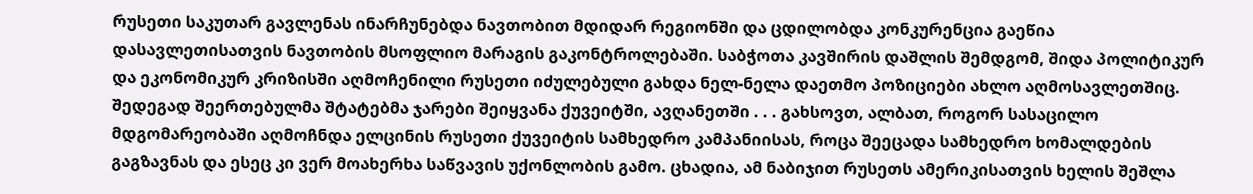რუსეთი საკუთარ გავლენას ინარჩუნებდა ნავთობით მდიდარ რეგიონში და ცდილობდა კონკურენცია გაეწია დასავლეთისათვის ნავთობის მსოფლიო მარაგის გაკონტროლებაში. საბჭოთა კავშირის დაშლის შემდგომ, შიდა პოლიტიკურ და ეკონომიკურ კრიზისში აღმოჩენილი რუსეთი იძულებული გახდა ნელ-ნელა დაეთმო პოზიციები ახლო აღმოსავლეთშიც. შედეგად შეერთებულმა შტატებმა ჯარები შეიყვანა ქუვეიტში, ავღანეთში . . . გახსოვთ, ალბათ, როგორ სასაცილო მდგომარეობაში აღმოჩნდა ელცინის რუსეთი ქუვეიტის სამხედრო კამპანიისას, როცა შეეცადა სამხედრო ხომალდების გაგზავნას და ესეც კი ვერ მოახერხა საწვავის უქონლობის გამო. ცხადია, ამ ნაბიჯით რუსეთს ამერიკისათვის ხელის შეშლა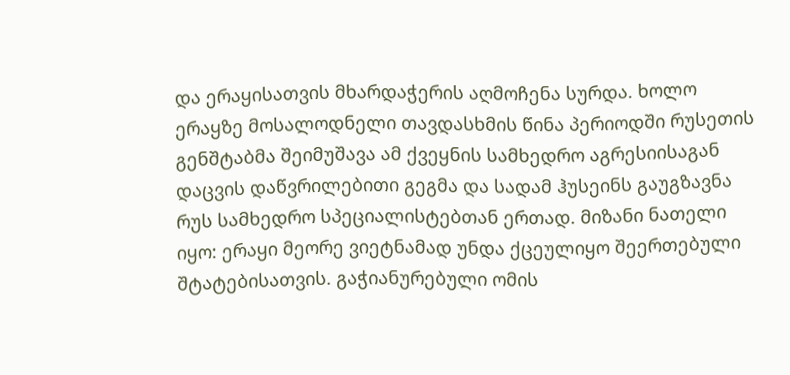და ერაყისათვის მხარდაჭერის აღმოჩენა სურდა. ხოლო ერაყზე მოსალოდნელი თავდასხმის წინა პერიოდში რუსეთის გენშტაბმა შეიმუშავა ამ ქვეყნის სამხედრო აგრესიისაგან დაცვის დაწვრილებითი გეგმა და სადამ ჰუსეინს გაუგზავნა რუს სამხედრო სპეციალისტებთან ერთად. მიზანი ნათელი იყო: ერაყი მეორე ვიეტნამად უნდა ქცეულიყო შეერთებული შტატებისათვის. გაჭიანურებული ომის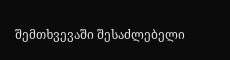შემთხვევაში შესაძლებელი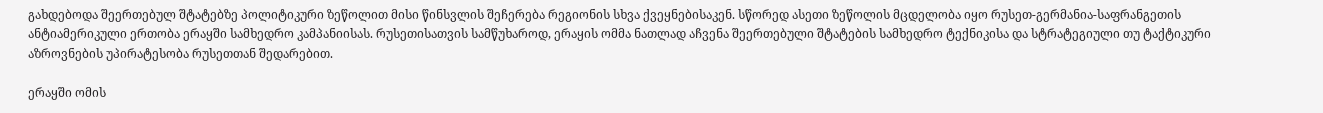გახდებოდა შეერთებულ შტატებზე პოლიტიკური ზეწოლით მისი წინსვლის შეჩერება რეგიონის სხვა ქვეყნებისაკენ. სწორედ ასეთი ზეწოლის მცდელობა იყო რუსეთ-გერმანია-საფრანგეთის ანტიამერიკული ერთობა ერაყში სამხედრო კამპანიისას. რუსეთისათვის სამწუხაროდ, ერაყის ომმა ნათლად აჩვენა შეერთებული შტატების სამხედრო ტექნიკისა და სტრატეგიული თუ ტაქტიკური აზროვნების უპირატესობა რუსეთთან შედარებით.

ერაყში ომის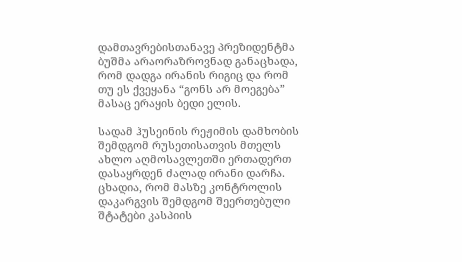დამთავრებისთანავე პრეზიდენტმა ბუშმა არაორაზროვნად განაცხადა, რომ დადგა ირანის რიგიც და რომ თუ ეს ქვეყანა “გონს არ მოეგება” მასაც ერაყის ბედი ელის.

სადამ ჰუსეინის რეჟიმის დამხობის შემდგომ რუსეთისათვის მთელს ახლო აღმოსავლეთში ერთადერთ დასაყრდენ ძალად ირანი დარჩა. ცხადია, რომ მასზე კონტროლის დაკარგვის შემდგომ შეერთებული შტატები კასპიის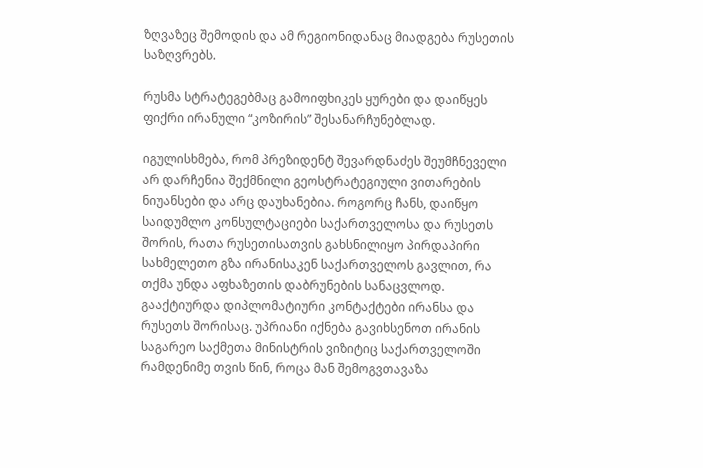ზღვაზეც შემოდის და ამ რეგიონიდანაც მიადგება რუსეთის საზღვრებს.

რუსმა სტრატეგებმაც გამოიფხიკეს ყურები და დაიწყეს ფიქრი ირანული “კოზირის” შესანარჩუნებლად.

იგულისხმება, რომ პრეზიდენტ შევარდნაძეს შეუმჩნეველი არ დარჩენია შექმნილი გეოსტრატეგიული ვითარების ნიუანსები და არც დაუხანებია. როგორც ჩანს, დაიწყო საიდუმლო კონსულტაციები საქართველოსა და რუსეთს შორის, რათა რუსეთისათვის გახსნილიყო პირდაპირი სახმელეთო გზა ირანისაკენ საქართველოს გავლით, რა თქმა უნდა აფხაზეთის დაბრუნების სანაცვლოდ. გააქტიურდა დიპლომატიური კონტაქტები ირანსა და რუსეთს შორისაც. უპრიანი იქნება გავიხსენოთ ირანის საგარეო საქმეთა მინისტრის ვიზიტიც საქართველოში რამდენიმე თვის წინ, როცა მან შემოგვთავაზა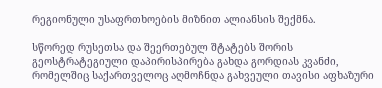რეგიონული უსაფრთხოების მიზნით ალიანსის შექმნა.

სწორედ რუსეთსა და შეერთებულ შტატებს შორის გეოსტრატეგიული დაპირისპირება გახდა გორდიას კვანძი, რომელშიც საქართველოც აღმოჩნდა გახვეული თავისი აფხაზური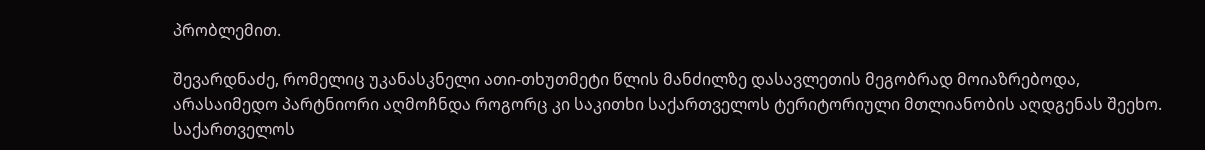პრობლემით.

შევარდნაძე, რომელიც უკანასკნელი ათი-თხუთმეტი წლის მანძილზე დასავლეთის მეგობრად მოიაზრებოდა, არასაიმედო პარტნიორი აღმოჩნდა როგორც კი საკითხი საქართველოს ტერიტორიული მთლიანობის აღდგენას შეეხო. საქართველოს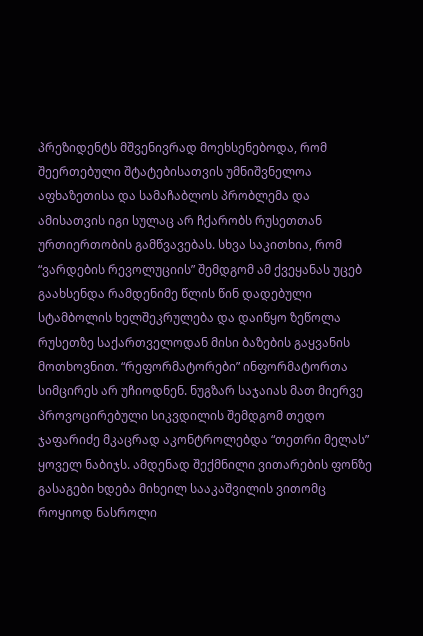პრეზიდენტს მშვენივრად მოეხსენებოდა, რომ შეერთებული შტატებისათვის უმნიშვნელოა აფხაზეთისა და სამაჩაბლოს პრობლემა და ამისათვის იგი სულაც არ ჩქარობს რუსეთთან ურთიერთობის გამწვავებას. სხვა საკითხია, რომ “ვარდების რევოლუციის” შემდგომ ამ ქვეყანას უცებ გაახსენდა რამდენიმე წლის წინ დადებული სტამბოლის ხელშეკრულება და დაიწყო ზეწოლა რუსეთზე საქართველოდან მისი ბაზების გაყვანის მოთხოვნით. “რეფორმატორები” ინფორმატორთა სიმცირეს არ უჩიოდნენ. ნუგზარ საჯაიას მათ მიერვე პროვოცირებული სიკვდილის შემდგომ თედო ჯაფარიძე მკაცრად აკონტროლებდა “თეთრი მელას” ყოველ ნაბიჯს. ამდენად შექმნილი ვითარების ფონზე გასაგები ხდება მიხეილ სააკაშვილის ვითომც როყიოდ ნასროლი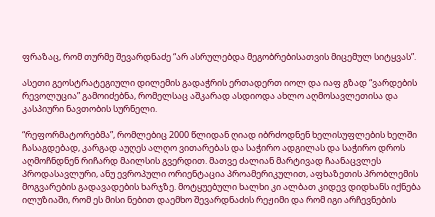ფრაზაც, რომ თურმე შევარდნაძე “არ ასრულებდა მეგობრებისათვის მიცემულ სიტყვას”.

ასეთი გეოსტრატეგიული დილემის გადაჭრის ერთადერთ იოლ და იაფ გზად “ვარდების რევოლუცია” გამოიძებნა, რომელსაც აშკარად ასდიოდა ახლო აღმოსავლეთისა და კასპიური ნავთობის სურნელი.

“რეფორმატორებმა”, რომლებიც 2000 წლიდან ღიად იბრძოდნენ ხელისუფლების ხელში ჩასაგდებად, კარგად აუღეს ალღო ვითარებას და საჭირო ადგილას და საჭირო დროს აღმოჩნდნენ რიჩარდ მაილსის გვერდით. მათვე ძალიან მარტივად ჩაანაცვლეს პროდასავლური, ანუ ევროპული ორიენტაცია პროამერიკულით, აფხაზეთის პრობლემის მოგვარების გადავადების ხარჯზე. მოტყუებული ხალხი კი ალბათ კიდევ დიდხანს იქნება ილუზიაში, რომ ეს მისი ნებით დაემხო შევარდნაძის რეჟიმი და რომ იგი არჩევნების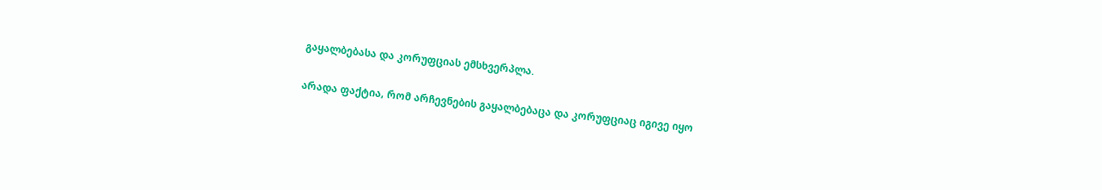გაყალბებასა და კორუფციას ემსხვერპლა.

არადა ფაქტია, რომ არჩევნების გაყალბებაცა და კორუფციაც იგივე იყო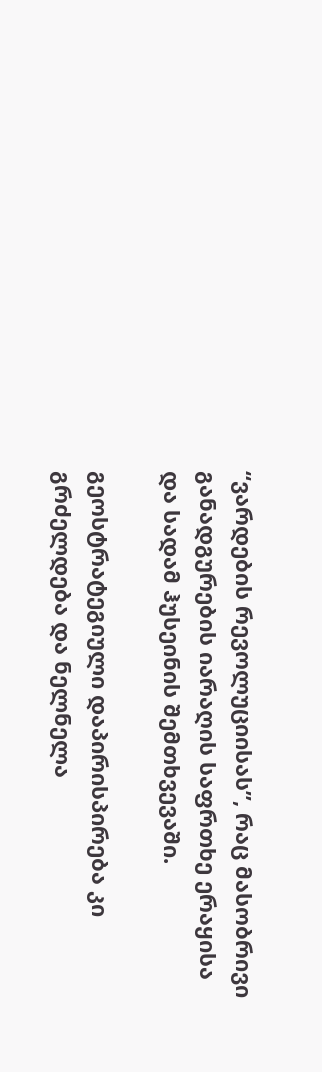“ვარდების რევოლუციისას”, რაც მასობრივი განადგურების იარაღის საფრთხე ერაყისა და სადამ ჰუსეინის შემთხვევაში.

გეოსტრატეგიული დაპირისპირება კი გრძელდება და ნელნელა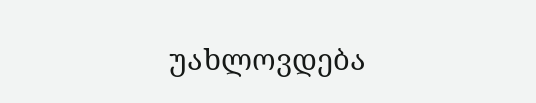უახლოვდება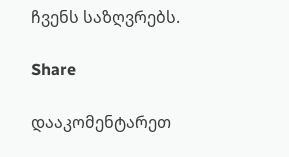ჩვენს საზღვრებს.

Share

დააკომენტარეთ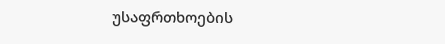უსაფრთხოების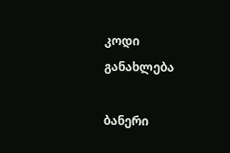კოდი
განახლება

ბანერი